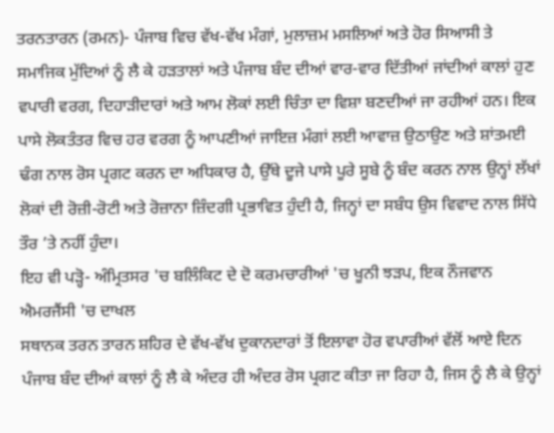ਤਰਨਤਾਰਨ (ਰਮਨ)- ਪੰਜਾਬ ਵਿਚ ਵੱਖ-ਵੱਖ ਮੰਗਾਂ, ਮੁਲਾਜ਼ਮ ਮਸਲਿਆਂ ਅਤੇ ਹੋਰ ਸਿਆਸੀ ਤੇ ਸਮਾਜਿਕ ਮੁੱਦਿਆਂ ਨੂੰ ਲੈ ਕੇ ਹੜਤਾਲਾਂ ਅਤੇ ਪੰਜਾਬ ਬੰਦ ਦੀਆਂ ਵਾਰ-ਵਾਰ ਦਿੱਤੀਆਂ ਜਾਂਦੀਆਂ ਕਾਲਾਂ ਹੁਣ ਵਪਾਰੀ ਵਰਗ, ਦਿਹਾੜੀਦਾਰਾਂ ਅਤੇ ਆਮ ਲੋਕਾਂ ਲਈ ਚਿੰਤਾ ਦਾ ਵਿਸ਼ਾ ਬਣਦੀਆਂ ਜਾ ਰਹੀਆਂ ਹਨ। ਇਕ ਪਾਸੇ ਲੋਕਤੰਤਰ ਵਿਚ ਹਰ ਵਰਗ ਨੂੰ ਆਪਣੀਆਂ ਜਾਇਜ਼ ਮੰਗਾਂ ਲਈ ਆਵਾਜ਼ ਉਠਾਉਣ ਅਤੇ ਸ਼ਾਂਤਮਈ ਢੰਗ ਨਾਲ ਰੋਸ ਪ੍ਰਗਟ ਕਰਨ ਦਾ ਅਧਿਕਾਰ ਹੈ, ਉੱਥੇ ਦੂਜੇ ਪਾਸੇ ਪੂਰੇ ਸੂਬੇ ਨੂੰ ਬੰਦ ਕਰਨ ਨਾਲ ਉਨ੍ਹਾਂ ਲੱਖਾਂ ਲੋਕਾਂ ਦੀ ਰੋਜ਼ੀ-ਰੋਟੀ ਅਤੇ ਰੋਜ਼ਾਨਾ ਜ਼ਿੰਦਗੀ ਪ੍ਰਭਾਵਿਤ ਹੁੰਦੀ ਹੈ, ਜਿਨ੍ਹਾਂ ਦਾ ਸਬੰਧ ਉਸ ਵਿਵਾਦ ਨਾਲ ਸਿੱਧੇ ਤੌਰ ’ਤੇ ਨਹੀਂ ਹੁੰਦਾ।
ਇਹ ਵੀ ਪੜ੍ਹੋ- ਅੰਮ੍ਰਿਤਸਰ 'ਚ ਬਲਿੰਕਿਟ ਦੇ ਦੋ ਕਰਮਚਾਰੀਆਂ 'ਚ ਖੂਨੀ ਝੜਪ, ਇਕ ਨੌਜਵਾਨ ਐਮਰਜੈਂਸੀ 'ਚ ਦਾਖਲ
ਸਥਾਨਕ ਤਰਨ ਤਾਰਨ ਸ਼ਹਿਰ ਦੇ ਵੱਖ-ਵੱਖ ਦੁਕਾਨਦਾਰਾਂ ਤੋਂ ਇਲਾਵਾ ਹੋਰ ਵਪਾਰੀਆਂ ਵੱਲੋਂ ਆਏ ਦਿਨ ਪੰਜਾਬ ਬੰਦ ਦੀਆਂ ਕਾਲਾਂ ਨੂੰ ਲੈ ਕੇ ਅੰਦਰ ਹੀ ਅੰਦਰ ਰੋਸ ਪ੍ਰਗਟ ਕੀਤਾ ਜਾ ਰਿਹਾ ਹੈ, ਜਿਸ ਨੂੰ ਲੈ ਕੇ ਉਨ੍ਹਾਂ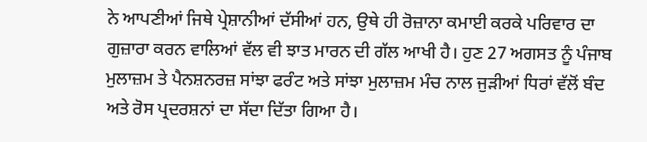ਨੇ ਆਪਣੀਆਂ ਜਿਥੇ ਪ੍ਰੇਸ਼ਾਨੀਆਂ ਦੱਸੀਆਂ ਹਨ, ਉਥੇ ਹੀ ਰੋਜ਼ਾਨਾ ਕਮਾਈ ਕਰਕੇ ਪਰਿਵਾਰ ਦਾ ਗੁਜ਼ਾਰਾ ਕਰਨ ਵਾਲਿਆਂ ਵੱਲ ਵੀ ਝਾਤ ਮਾਰਨ ਦੀ ਗੱਲ ਆਖੀ ਹੈ। ਹੁਣ 27 ਅਗਸਤ ਨੂੰ ਪੰਜਾਬ ਮੁਲਾਜ਼ਮ ਤੇ ਪੈਨਸ਼ਨਰਜ਼ ਸਾਂਝਾ ਫਰੰਟ ਅਤੇ ਸਾਂਝਾ ਮੁਲਾਜ਼ਮ ਮੰਚ ਨਾਲ ਜੁੜੀਆਂ ਧਿਰਾਂ ਵੱਲੋਂ ਬੰਦ ਅਤੇ ਰੋਸ ਪ੍ਰਦਰਸ਼ਨਾਂ ਦਾ ਸੱਦਾ ਦਿੱਤਾ ਗਿਆ ਹੈ।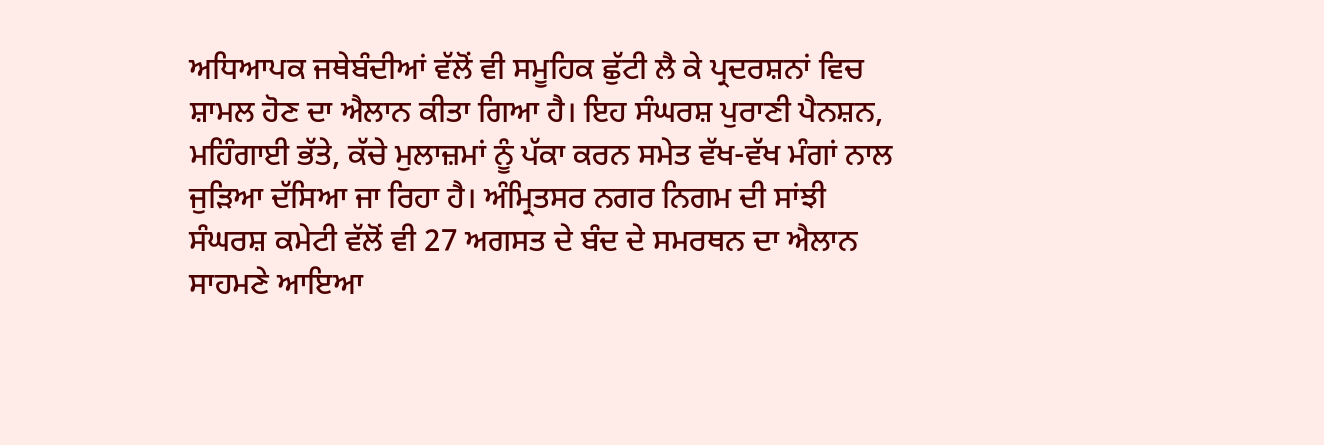ਅਧਿਆਪਕ ਜਥੇਬੰਦੀਆਂ ਵੱਲੋਂ ਵੀ ਸਮੂਹਿਕ ਛੁੱਟੀ ਲੈ ਕੇ ਪ੍ਰਦਰਸ਼ਨਾਂ ਵਿਚ ਸ਼ਾਮਲ ਹੋਣ ਦਾ ਐਲਾਨ ਕੀਤਾ ਗਿਆ ਹੈ। ਇਹ ਸੰਘਰਸ਼ ਪੁਰਾਣੀ ਪੈਨਸ਼ਨ, ਮਹਿੰਗਾਈ ਭੱਤੇ, ਕੱਚੇ ਮੁਲਾਜ਼ਮਾਂ ਨੂੰ ਪੱਕਾ ਕਰਨ ਸਮੇਤ ਵੱਖ-ਵੱਖ ਮੰਗਾਂ ਨਾਲ ਜੁੜਿਆ ਦੱਸਿਆ ਜਾ ਰਿਹਾ ਹੈ। ਅੰਮ੍ਰਿਤਸਰ ਨਗਰ ਨਿਗਮ ਦੀ ਸਾਂਝੀ ਸੰਘਰਸ਼ ਕਮੇਟੀ ਵੱਲੋਂ ਵੀ 27 ਅਗਸਤ ਦੇ ਬੰਦ ਦੇ ਸਮਰਥਨ ਦਾ ਐਲਾਨ ਸਾਹਮਣੇ ਆਇਆ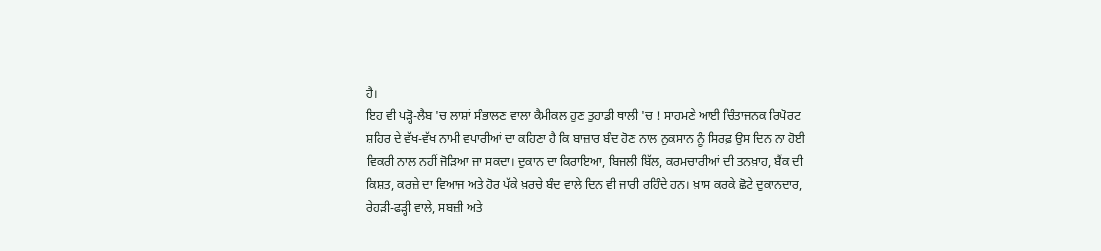ਹੈ।
ਇਹ ਵੀ ਪੜ੍ਹੋ-ਲੈਬ 'ਚ ਲਾਸ਼ਾਂ ਸੰਭਾਲਣ ਵਾਲਾ ਕੈਮੀਕਲ ਹੁਣ ਤੁਹਾਡੀ ਥਾਲੀ 'ਚ ! ਸਾਹਮਣੇ ਆਈ ਚਿੰਤਾਜਨਕ ਰਿਪੋਰਟ
ਸ਼ਹਿਰ ਦੇ ਵੱਖ-ਵੱਖ ਨਾਮੀ ਵਪਾਰੀਆਂ ਦਾ ਕਹਿਣਾ ਹੈ ਕਿ ਬਾਜ਼ਾਰ ਬੰਦ ਹੋਣ ਨਾਲ ਨੁਕਸਾਨ ਨੂੰ ਸਿਰਫ਼ ਉਸ ਦਿਨ ਨਾ ਹੋਈ ਵਿਕਰੀ ਨਾਲ ਨਹੀਂ ਜੋੜਿਆ ਜਾ ਸਕਦਾ। ਦੁਕਾਨ ਦਾ ਕਿਰਾਇਆ, ਬਿਜਲੀ ਬਿੱਲ, ਕਰਮਚਾਰੀਆਂ ਦੀ ਤਨਖ਼ਾਹ, ਬੈਂਕ ਦੀ ਕਿਸ਼ਤ, ਕਰਜ਼ੇ ਦਾ ਵਿਆਜ ਅਤੇ ਹੋਰ ਪੱਕੇ ਖ਼ਰਚੇ ਬੰਦ ਵਾਲੇ ਦਿਨ ਵੀ ਜਾਰੀ ਰਹਿੰਦੇ ਹਨ। ਖ਼ਾਸ ਕਰਕੇ ਛੋਟੇ ਦੁਕਾਨਦਾਰ, ਰੇਹੜੀ-ਫੜ੍ਹੀ ਵਾਲੇ, ਸਬਜ਼ੀ ਅਤੇ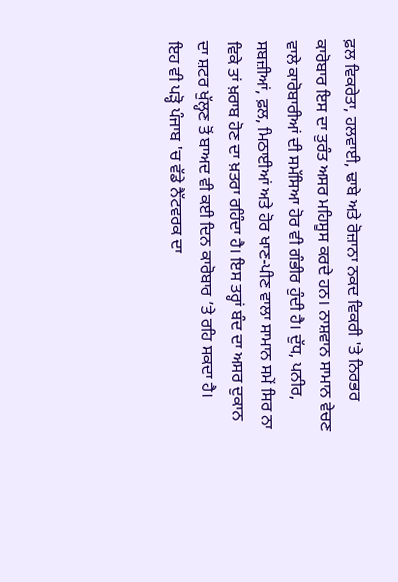ਫ਼ਲ ਵਿਕਰੇਤਾ, ਹਲਵਾਈ, ਢਾਬੇ ਅਤੇ ਰੋਜ਼ਾਨਾ ਨਕਦ ਵਿਕਰੀ 'ਤੇ ਨਿਰਭਰ ਕਾਰੋਬਾਰ ਇਸ ਦਾ ਤੁਰੰਤ ਅਸਰ ਮਹਿਸੂਸ ਕਰਦੇ ਹਨ। ਨਾਸ਼ਵਾਨ ਸਾਮਾਨ ਵੇਚਣ ਵਾਲੇ ਕਾਰੋਬਾਰੀਆਂ ਦੀ ਸਮੱਸਿਆ ਹੋਰ ਵੀ ਗੰਭੀਰ ਹੁੰਦੀ ਹੈ। ਦੁੱਧ, ਪਨੀਰ, ਸਬਜ਼ੀਆਂ, ਫ਼ਲ, ਮਿਠਾਈਆਂ ਅਤੇ ਹੋਰ ਖਾਣ-ਪੀਣ ਵਾਲਾ ਸਾਮਾਨ ਸਮੇਂ ਸਿਰ ਨਾ ਵਿਕੇ ਤਾਂ ਖ਼ਰਾਬ ਹੋਣ ਦਾ ਖ਼ਤਰਾ ਰਹਿੰਦਾ ਹੈ। ਇਸ ਤਰ੍ਹਾਂ ਬੰਦ ਦਾ ਅਸਰ ਦੁਕਾਨ ਦਾ ਸ਼ਟਰ ਖੁੱਲ੍ਹਣ ਤੋਂ ਬਾਅਦ ਵੀ ਕਈ ਦਿਨ ਕਾਰੋਬਾਰ ’ਤੇ ਰਹਿ ਸਕਦਾ ਹੈ।
ਇਹ ਵੀ ਪੜ੍ਹੋ ਪੰਜਾਬ 'ਚ ਵੱਡੇ ਨੈੱਟਵਰਕ ਦਾ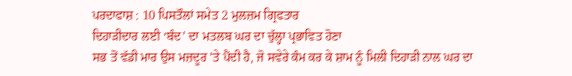ਪਰਦਾਫਾਸ਼ : 10 ਪਿਸਤੌਲਾਂ ਸਮੇਤ 2 ਮੁਲਜ਼ਮ ਗ੍ਰਿਫਤਾਰ
ਦਿਹਾੜੀਦਾਰ ਲਈ ‘ਬੰਦ’ ਦਾ ਮਤਲਬ ਘਰ ਦਾ ਚੁੱਲ੍ਹਾ ਪ੍ਰਭਾਵਿਤ ਹੋਣਾ
ਸਭ ਤੋਂ ਵੱਡੀ ਮਾਰ ਉਸ ਮਜ਼ਦੂਰ ’ਤੇ ਪੈਂਦੀ ਹੈ, ਜੋ ਸਵੇਰੇ ਕੰਮ ਕਰ ਕੇ ਸ਼ਾਮ ਨੂੰ ਮਿਲੀ ਦਿਹਾੜੀ ਨਾਲ ਘਰ ਦਾ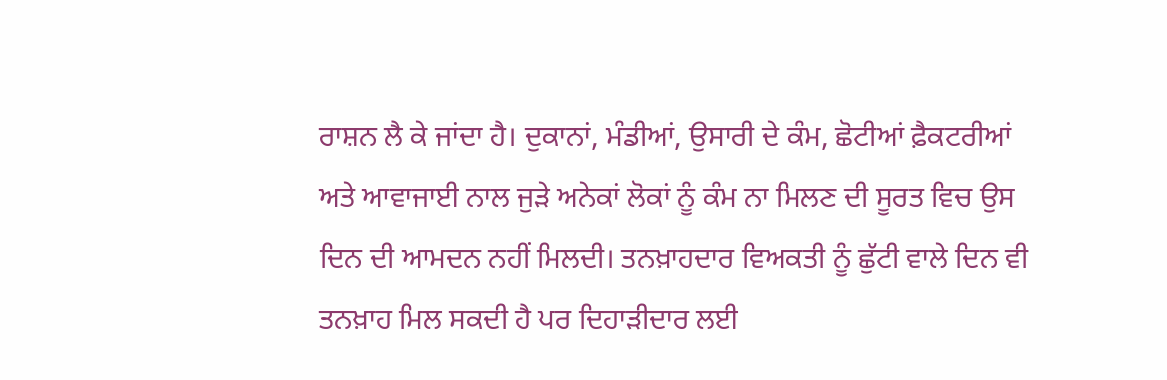ਰਾਸ਼ਨ ਲੈ ਕੇ ਜਾਂਦਾ ਹੈ। ਦੁਕਾਨਾਂ, ਮੰਡੀਆਂ, ਉਸਾਰੀ ਦੇ ਕੰਮ, ਛੋਟੀਆਂ ਫ਼ੈਕਟਰੀਆਂ ਅਤੇ ਆਵਾਜਾਈ ਨਾਲ ਜੁੜੇ ਅਨੇਕਾਂ ਲੋਕਾਂ ਨੂੰ ਕੰਮ ਨਾ ਮਿਲਣ ਦੀ ਸੂਰਤ ਵਿਚ ਉਸ ਦਿਨ ਦੀ ਆਮਦਨ ਨਹੀਂ ਮਿਲਦੀ। ਤਨਖ਼ਾਹਦਾਰ ਵਿਅਕਤੀ ਨੂੰ ਛੁੱਟੀ ਵਾਲੇ ਦਿਨ ਵੀ ਤਨਖ਼ਾਹ ਮਿਲ ਸਕਦੀ ਹੈ ਪਰ ਦਿਹਾੜੀਦਾਰ ਲਈ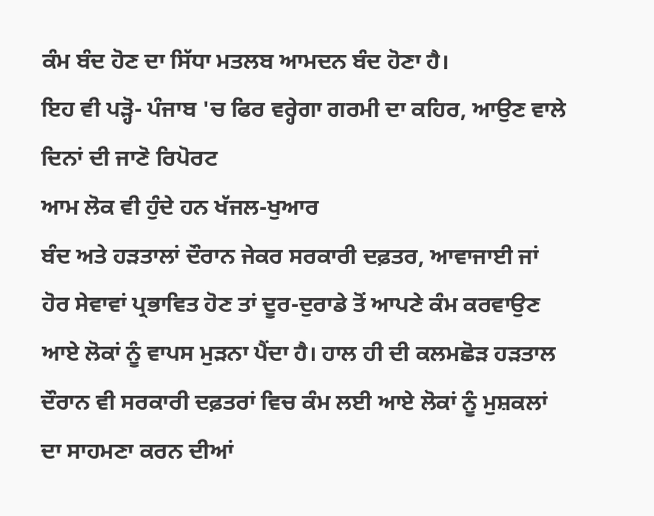ਕੰਮ ਬੰਦ ਹੋਣ ਦਾ ਸਿੱਧਾ ਮਤਲਬ ਆਮਦਨ ਬੰਦ ਹੋਣਾ ਹੈ।
ਇਹ ਵੀ ਪੜ੍ਹੋ- ਪੰਜਾਬ 'ਚ ਫਿਰ ਵਰ੍ਹੇਗਾ ਗਰਮੀ ਦਾ ਕਹਿਰ, ਆਉਣ ਵਾਲੇ ਦਿਨਾਂ ਦੀ ਜਾਣੋ ਰਿਪੋਰਟ
ਆਮ ਲੋਕ ਵੀ ਹੁੰਦੇ ਹਨ ਖੱਜਲ-ਖੁਆਰ
ਬੰਦ ਅਤੇ ਹੜਤਾਲਾਂ ਦੌਰਾਨ ਜੇਕਰ ਸਰਕਾਰੀ ਦਫ਼ਤਰ, ਆਵਾਜਾਈ ਜਾਂ ਹੋਰ ਸੇਵਾਵਾਂ ਪ੍ਰਭਾਵਿਤ ਹੋਣ ਤਾਂ ਦੂਰ-ਦੁਰਾਡੇ ਤੋਂ ਆਪਣੇ ਕੰਮ ਕਰਵਾਉਣ ਆਏ ਲੋਕਾਂ ਨੂੰ ਵਾਪਸ ਮੁੜਨਾ ਪੈਂਦਾ ਹੈ। ਹਾਲ ਹੀ ਦੀ ਕਲਮਛੋੜ ਹੜਤਾਲ ਦੌਰਾਨ ਵੀ ਸਰਕਾਰੀ ਦਫ਼ਤਰਾਂ ਵਿਚ ਕੰਮ ਲਈ ਆਏ ਲੋਕਾਂ ਨੂੰ ਮੁਸ਼ਕਲਾਂ ਦਾ ਸਾਹਮਣਾ ਕਰਨ ਦੀਆਂ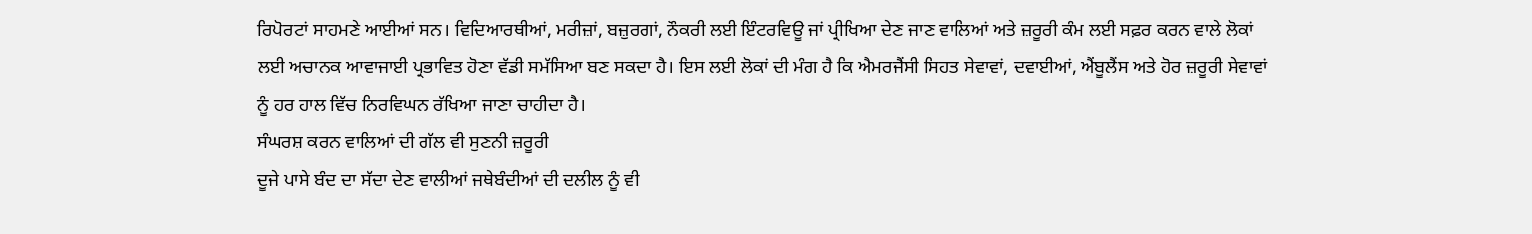ਰਿਪੋਰਟਾਂ ਸਾਹਮਣੇ ਆਈਆਂ ਸਨ। ਵਿਦਿਆਰਥੀਆਂ, ਮਰੀਜ਼ਾਂ, ਬਜ਼ੁਰਗਾਂ, ਨੌਕਰੀ ਲਈ ਇੰਟਰਵਿਊ ਜਾਂ ਪ੍ਰੀਖਿਆ ਦੇਣ ਜਾਣ ਵਾਲਿਆਂ ਅਤੇ ਜ਼ਰੂਰੀ ਕੰਮ ਲਈ ਸਫ਼ਰ ਕਰਨ ਵਾਲੇ ਲੋਕਾਂ ਲਈ ਅਚਾਨਕ ਆਵਾਜਾਈ ਪ੍ਰਭਾਵਿਤ ਹੋਣਾ ਵੱਡੀ ਸਮੱਸਿਆ ਬਣ ਸਕਦਾ ਹੈ। ਇਸ ਲਈ ਲੋਕਾਂ ਦੀ ਮੰਗ ਹੈ ਕਿ ਐਮਰਜੈਂਸੀ ਸਿਹਤ ਸੇਵਾਵਾਂ, ਦਵਾਈਆਂ, ਐਂਬੂਲੈਂਸ ਅਤੇ ਹੋਰ ਜ਼ਰੂਰੀ ਸੇਵਾਵਾਂ ਨੂੰ ਹਰ ਹਾਲ ਵਿੱਚ ਨਿਰਵਿਘਨ ਰੱਖਿਆ ਜਾਣਾ ਚਾਹੀਦਾ ਹੈ।
ਸੰਘਰਸ਼ ਕਰਨ ਵਾਲਿਆਂ ਦੀ ਗੱਲ ਵੀ ਸੁਣਨੀ ਜ਼ਰੂਰੀ
ਦੂਜੇ ਪਾਸੇ ਬੰਦ ਦਾ ਸੱਦਾ ਦੇਣ ਵਾਲੀਆਂ ਜਥੇਬੰਦੀਆਂ ਦੀ ਦਲੀਲ ਨੂੰ ਵੀ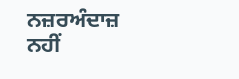ਨਜ਼ਰਅੰਦਾਜ਼ ਨਹੀਂ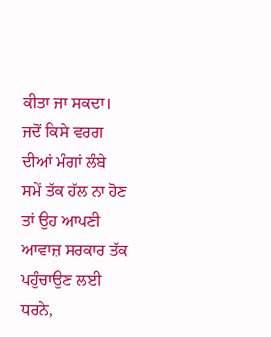ਕੀਤਾ ਜਾ ਸਕਦਾ। ਜਦੋਂ ਕਿਸੇ ਵਰਗ ਦੀਆਂ ਮੰਗਾਂ ਲੰਬੇ ਸਮੇਂ ਤੱਕ ਹੱਲ ਨਾ ਹੋਣ ਤਾਂ ਉਹ ਆਪਣੀ ਆਵਾਜ਼ ਸਰਕਾਰ ਤੱਕ ਪਹੁੰਚਾਉਣ ਲਈ ਧਰਨੇ,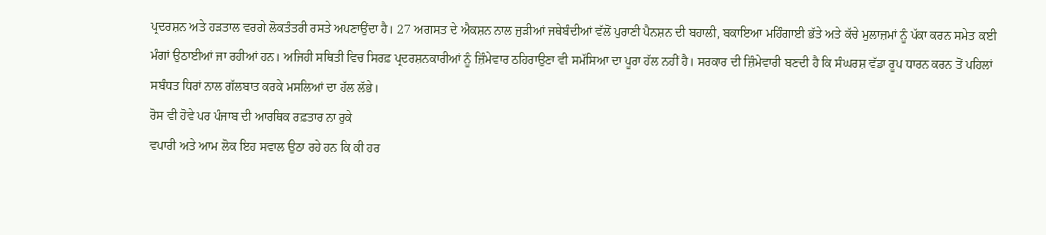ਪ੍ਰਦਰਸ਼ਨ ਅਤੇ ਹੜਤਾਲ ਵਰਗੇ ਲੋਕਤੰਤਰੀ ਰਸਤੇ ਅਪਣਾਉਂਦਾ ਹੈ। 27 ਅਗਸਤ ਦੇ ਐਕਸ਼ਨ ਨਾਲ ਜੁੜੀਆਂ ਜਥੇਬੰਦੀਆਂ ਵੱਲੋਂ ਪੁਰਾਣੀ ਪੈਨਸ਼ਨ ਦੀ ਬਹਾਲੀ, ਬਕਾਇਆ ਮਹਿੰਗਾਈ ਭੱਤੇ ਅਤੇ ਕੱਚੇ ਮੁਲਾਜ਼ਮਾਂ ਨੂੰ ਪੱਕਾ ਕਰਨ ਸਮੇਤ ਕਈ ਮੰਗਾਂ ਉਠਾਈਆਂ ਜਾ ਰਹੀਆਂ ਹਨ। ਅਜਿਹੀ ਸਥਿਤੀ ਵਿਚ ਸਿਰਫ਼ ਪ੍ਰਦਰਸ਼ਨਕਾਰੀਆਂ ਨੂੰ ਜ਼ਿੰਮੇਵਾਰ ਠਹਿਰਾਉਣਾ ਵੀ ਸਮੱਸਿਆ ਦਾ ਪੂਰਾ ਹੱਲ ਨਹੀਂ ਹੈ। ਸਰਕਾਰ ਦੀ ਜ਼ਿੰਮੇਵਾਰੀ ਬਣਦੀ ਹੈ ਕਿ ਸੰਘਰਸ਼ ਵੱਡਾ ਰੂਪ ਧਾਰਨ ਕਰਨ ਤੋਂ ਪਹਿਲਾਂ ਸਬੰਧਤ ਧਿਰਾਂ ਨਾਲ ਗੱਲਬਾਤ ਕਰਕੇ ਮਸਲਿਆਂ ਦਾ ਹੱਲ ਲੱਭੇ।
ਰੋਸ ਵੀ ਹੋਵੇ ਪਰ ਪੰਜਾਬ ਦੀ ਆਰਥਿਕ ਰਫ਼ਤਾਰ ਨਾ ਰੁਕੇ
ਵਪਾਰੀ ਅਤੇ ਆਮ ਲੋਕ ਇਹ ਸਵਾਲ ਉਠਾ ਰਹੇ ਹਨ ਕਿ ਕੀ ਹਰ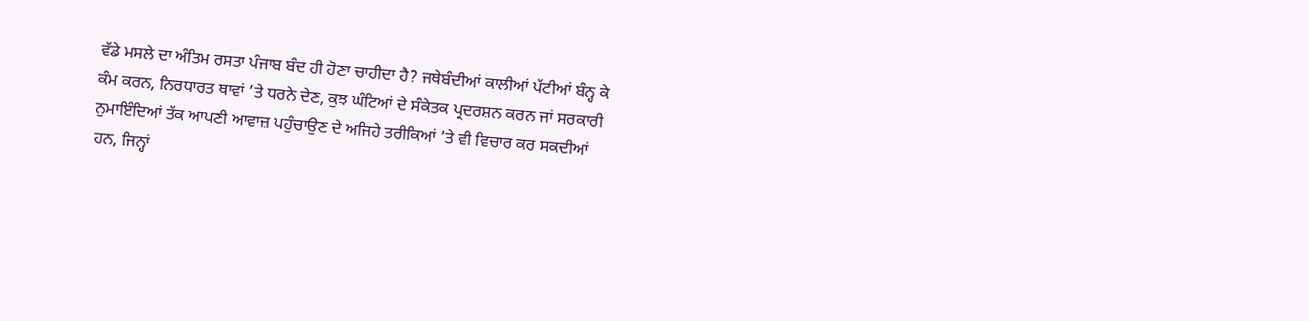ਵੱਡੇ ਮਸਲੇ ਦਾ ਅੰਤਿਮ ਰਸਤਾ ਪੰਜਾਬ ਬੰਦ ਹੀ ਹੋਣਾ ਚਾਹੀਦਾ ਹੈ? ਜਥੇਬੰਦੀਆਂ ਕਾਲੀਆਂ ਪੱਟੀਆਂ ਬੰਨ੍ਹ ਕੇ ਕੰਮ ਕਰਨ, ਨਿਰਧਾਰਤ ਥਾਵਾਂ ’ਤੇ ਧਰਨੇ ਦੇਣ, ਕੁਝ ਘੰਟਿਆਂ ਦੇ ਸੰਕੇਤਕ ਪ੍ਰਦਰਸ਼ਨ ਕਰਨ ਜਾਂ ਸਰਕਾਰੀ ਨੁਮਾਇੰਦਿਆਂ ਤੱਕ ਆਪਣੀ ਆਵਾਜ਼ ਪਹੁੰਚਾਉਣ ਦੇ ਅਜਿਹੇ ਤਰੀਕਿਆਂ ’ਤੇ ਵੀ ਵਿਚਾਰ ਕਰ ਸਕਦੀਆਂ ਹਨ, ਜਿਨ੍ਹਾਂ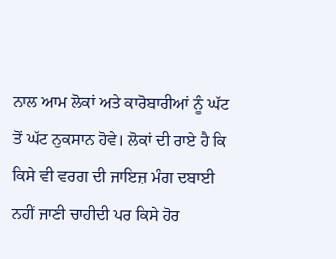ਨਾਲ ਆਮ ਲੋਕਾਂ ਅਤੇ ਕਾਰੋਬਾਰੀਆਂ ਨੂੰ ਘੱਟ ਤੋਂ ਘੱਟ ਨੁਕਸਾਨ ਹੋਵੇ। ਲੋਕਾਂ ਦੀ ਰਾਏ ਹੈ ਕਿ ਕਿਸੇ ਵੀ ਵਰਗ ਦੀ ਜਾਇਜ਼ ਮੰਗ ਦਬਾਈ ਨਹੀਂ ਜਾਣੀ ਚਾਹੀਦੀ ਪਰ ਕਿਸੇ ਹੋਰ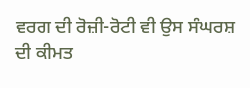ਵਰਗ ਦੀ ਰੋਜ਼ੀ-ਰੋਟੀ ਵੀ ਉਸ ਸੰਘਰਸ਼ ਦੀ ਕੀਮਤ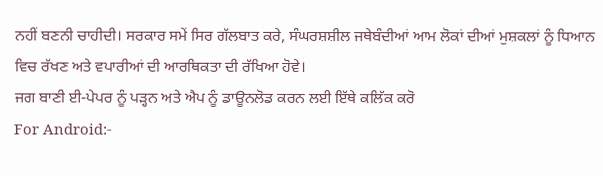ਨਹੀਂ ਬਣਨੀ ਚਾਹੀਦੀ। ਸਰਕਾਰ ਸਮੇਂ ਸਿਰ ਗੱਲਬਾਤ ਕਰੇ, ਸੰਘਰਸ਼ਸ਼ੀਲ ਜਥੇਬੰਦੀਆਂ ਆਮ ਲੋਕਾਂ ਦੀਆਂ ਮੁਸ਼ਕਲਾਂ ਨੂੰ ਧਿਆਨ ਵਿਚ ਰੱਖਣ ਅਤੇ ਵਪਾਰੀਆਂ ਦੀ ਆਰਥਿਕਤਾ ਦੀ ਰੱਖਿਆ ਹੋਵੇ।
ਜਗ ਬਾਣੀ ਈ-ਪੇਪਰ ਨੂੰ ਪੜ੍ਹਨ ਅਤੇ ਐਪ ਨੂੰ ਡਾਊਨਲੋਡ ਕਰਨ ਲਈ ਇੱਥੇ ਕਲਿੱਕ ਕਰੋ
For Android:-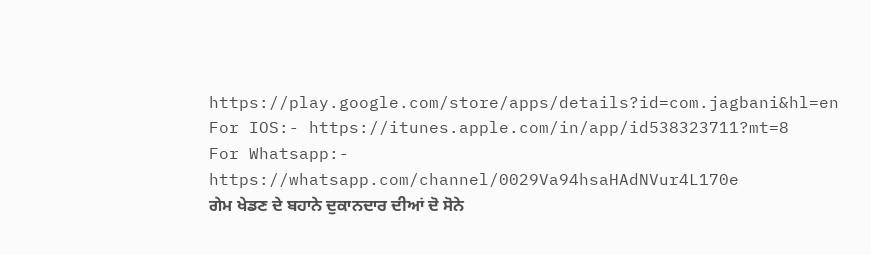https://play.google.com/store/apps/details?id=com.jagbani&hl=en
For IOS:- https://itunes.apple.com/in/app/id538323711?mt=8
For Whatsapp:- https://whatsapp.com/channel/0029Va94hsaHAdNVur4L170e
ਗੇਮ ਖੇਡਣ ਦੇ ਬਹਾਨੇ ਦੁਕਾਨਦਾਰ ਦੀਆਂ ਦੋ ਸੋਨੇ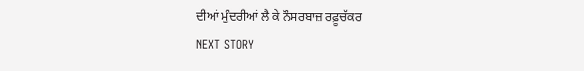ਦੀਆਂ ਮੁੰਦਰੀਆਂ ਲੈ ਕੇ ਨੌਸਰਬਾਜ਼ ਰਫ਼ੂਚੱਕਰ
NEXT STORY